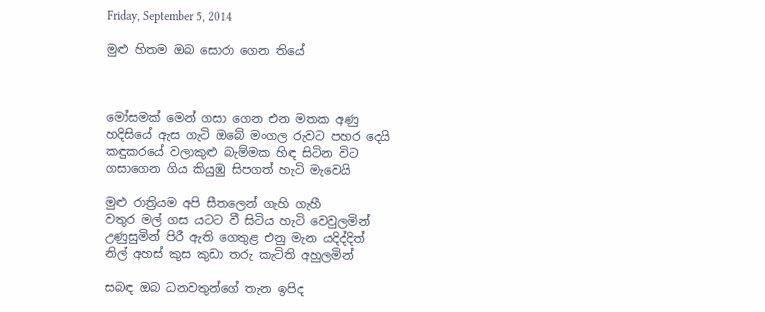Friday, September 5, 2014

මුළු හිතම ඔබ සොරා ගෙන තියේ



මෝසමක් මෙන් ගසා ගෙන එන මතක අණු
හදිසියේ ඇස ගැටි ඔබේ මංගල රුවට පහර දෙයි
කඳුකරයේ වලාකුළු බැම්මක හිඳ සිටින විට
ගසාගෙන ගිය කියුඹු සිපගත් හැටි මැවෙයි

මුළු රාත්‍රියම අපි සීතලෙන් ගැහි ගැහී
වතුර මල් ගස යටට වී සිටිය හැටි වෙවුලමින්
උණුසුමින් පිරී ඇති ගෙතුළ එනු මැන යදිද්දිත්
නිල් අහස් කුස කුඩා තරු කැටිති අහුලමින්

සබඳ ඔබ ධනවතුන්ගේ තැන ඉපිද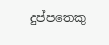දුප්පතෙකු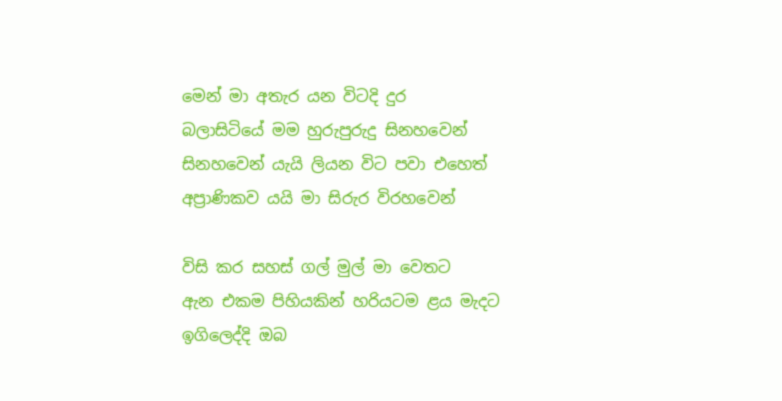මෙන් මා අතැර යන විටදි දුර
බලාසිටියේ මම හුරුපුරුදු සිනහවෙන්
සිනහවෙන් යැයි ලියන විට පවා එහෙත්
අප්‍රාණිකව යයි මා සිරුර විරහවෙන්

විසි කර සහස් ගල් මුල් මා වෙතට
ඇන එකම පිහියකින් හරියටම ළය මැදට
ඉගිලෙද්දි ඔබ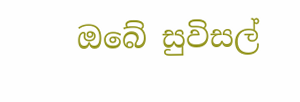ඔබේ සුවිසල්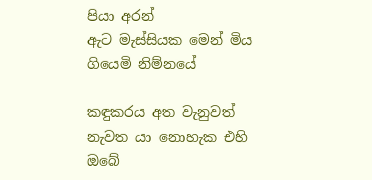පියා අරන්
ඇට මැස්සියක මෙන් මිය ගියෙමි නිම්නයේ

කඳුකරය අත වැනුවත් නැවත යා නොහැක එහි
ඔබේ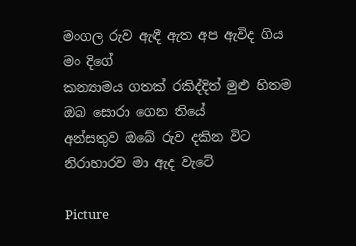මංගල රුව ඇඳී ඇත අප ඇවිද ගිය මං දිගේ
කන්‍යාමය ගතක් රකිද්දිත් මුළු හිතම ඔබ සොරා ගෙන තියේ
අන්සතුව ඔබේ රුව දකින විට නිරාහාරව මා ඇද වැටේ

Picture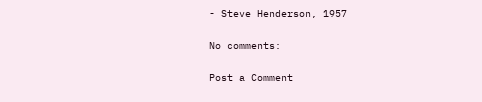- Steve Henderson, 1957

No comments:

Post a Comment